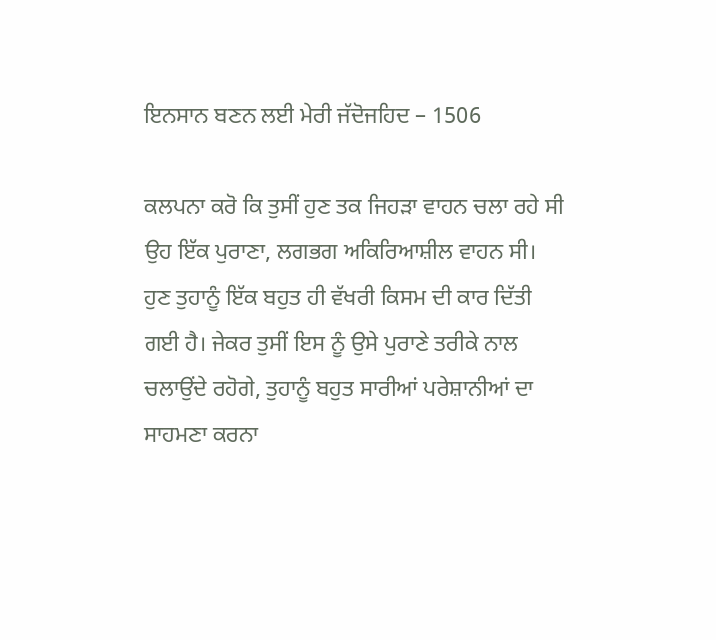ਇਨਸਾਨ ਬਣਨ ਲਈ ਮੇਰੀ ਜੱਦੋਜਹਿਦ – 1506

ਕਲਪਨਾ ਕਰੋ ਕਿ ਤੁਸੀਂ ਹੁਣ ਤਕ ਜਿਹੜਾ ਵਾਹਨ ਚਲਾ ਰਹੇ ਸੀ ਉਹ ਇੱਕ ਪੁਰਾਣਾ, ਲਗਭਗ ਅਕਿਰਿਆਸ਼ੀਲ ਵਾਹਨ ਸੀ। ਹੁਣ ਤੁਹਾਨੂੰ ਇੱਕ ਬਹੁਤ ਹੀ ਵੱਖਰੀ ਕਿਸਮ ਦੀ ਕਾਰ ਦਿੱਤੀ ਗਈ ਹੈ। ਜੇਕਰ ਤੁਸੀਂ ਇਸ ਨੂੰ ਉਸੇ ਪੁਰਾਣੇ ਤਰੀਕੇ ਨਾਲ ਚਲਾਉਂਦੇ ਰਹੋਗੇ, ਤੁਹਾਨੂੰ ਬਹੁਤ ਸਾਰੀਆਂ ਪਰੇਸ਼ਾਨੀਆਂ ਦਾ ਸਾਹਮਣਾ ਕਰਨਾ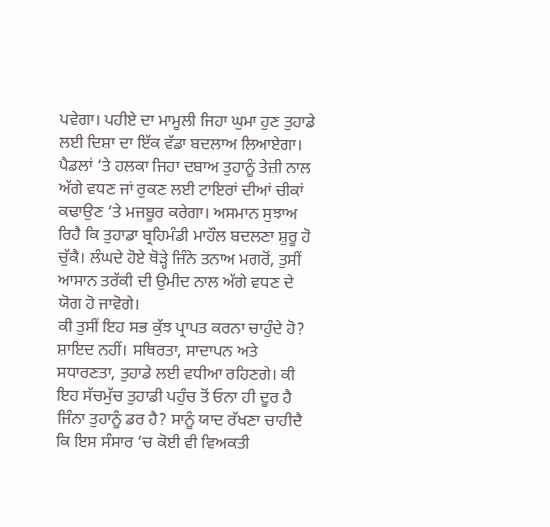ਪਵੇਗਾ। ਪਹੀਏ ਦਾ ਮਾਮੂਲੀ ਜਿਹਾ ਘੁਮਾ ਹੁਣ ਤੁਹਾਡੇ ਲਈ ਦਿਸ਼ਾ ਦਾ ਇੱਕ ਵੱਡਾ ਬਦਲਾਅ ਲਿਆਏਗਾ। ਪੈਡਲਾਂ ‘ਤੇ ਹਲਕਾ ਜਿਹਾ ਦਬਾਅ ਤੁਹਾਨੂੰ ਤੇਜ਼ੀ ਨਾਲ ਅੱਗੇ ਵਧਣ ਜਾਂ ਰੁਕਣ ਲਈ ਟਾਇਰਾਂ ਦੀਆਂ ਚੀਕਾਂ ਕਢਾਉਣ ‘ਤੇ ਮਜਬੂਰ ਕਰੇਗਾ। ਅਸਮਾਨ ਸੁਝਾਅ ਰਿਹੈ ਕਿ ਤੁਹਾਡਾ ਬ੍ਰਹਿਮੰਡੀ ਮਾਹੌਲ ਬਦਲਣਾ ਸ਼ੁਰੂ ਹੋ ਚੁੱਕੈ। ਲੰਘਦੇ ਹੋਏ ਥੋੜ੍ਹੇ ਜਿੰਨੇ ਤਨਾਅ ਮਗਰੋਂ, ਤੁਸੀਂ ਆਸਾਨ ਤਰੱਕੀ ਦੀ ਉਮੀਦ ਨਾਲ ਅੱਗੇ ਵਧਣ ਦੇ ਯੋਗ ਹੋ ਜਾਵੋਗੇ।
ਕੀ ਤੁਸੀਂ ਇਹ ਸਭ ਕੁੱਝ ਪ੍ਰਾਪਤ ਕਰਨਾ ਚਾਹੁੰਦੇ ਹੋ? ਸ਼ਾਇਦ ਨਹੀਂ। ਸਥਿਰਤਾ, ਸਾਦਾਪਨ ਅਤੇ ਸਧਾਰਣਤਾ, ਤੁਹਾਡੇ ਲਈ ਵਧੀਆ ਰਹਿਣਗੇ। ਕੀ ਇਹ ਸੱਚਮੁੱਚ ਤੁਹਾਡੀ ਪਹੁੰਚ ਤੋਂ ਓਨਾ ਹੀ ਦੂਰ ਹੈ ਜਿੰਨਾ ਤੁਹਾਨੂੰ ਡਰ ਹੈ? ਸਾਨੂੰ ਯਾਦ ਰੱਖਣਾ ਚਾਹੀਦੈ ਕਿ ਇਸ ਸੰਸਾਰ ‘ਚ ਕੋਈ ਵੀ ਵਿਅਕਤੀ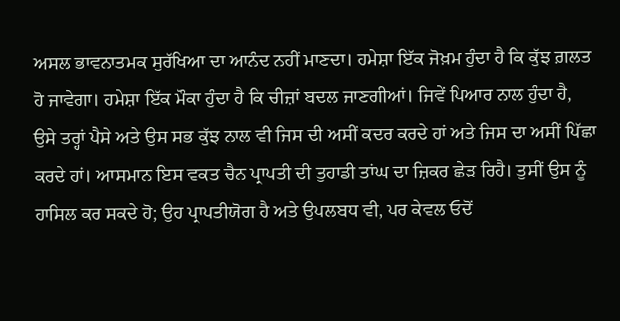ਅਸਲ ਭਾਵਨਾਤਮਕ ਸੁਰੱਖਿਆ ਦਾ ਆਨੰਦ ਨਹੀਂ ਮਾਣਦਾ। ਹਮੇਸ਼ਾ ਇੱਕ ਜੋਖ਼ਮ ਹੁੰਦਾ ਹੈ ਕਿ ਕੁੱਝ ਗ਼ਲਤ ਹੋ ਜਾਵੇਗਾ। ਹਮੇਸ਼ਾ ਇੱਕ ਮੌਕਾ ਹੁੰਦਾ ਹੈ ਕਿ ਚੀਜ਼ਾਂ ਬਦਲ ਜਾਣਗੀਆਂ। ਜਿਵੇਂ ਪਿਆਰ ਨਾਲ ਹੁੰਦਾ ਹੈ, ਉਸੇ ਤਰ੍ਹਾਂ ਪੈਸੇ ਅਤੇ ਉਸ ਸਭ ਕੁੱਝ ਨਾਲ ਵੀ ਜਿਸ ਦੀ ਅਸੀਂ ਕਦਰ ਕਰਦੇ ਹਾਂ ਅਤੇ ਜਿਸ ਦਾ ਅਸੀਂ ਪਿੱਛਾ ਕਰਦੇ ਹਾਂ। ਆਸਮਾਨ ਇਸ ਵਕਤ ਚੈਨ ਪ੍ਰਾਪਤੀ ਦੀ ਤੁਹਾਡੀ ਤਾਂਘ ਦਾ ਜ਼ਿਕਰ ਛੇੜ ਰਿਹੈ। ਤੁਸੀਂ ਉਸ ਨੂੰ ਹਾਸਿਲ ਕਰ ਸਕਦੇ ਹੋ; ਉਹ ਪ੍ਰਾਪਤੀਯੋਗ ਹੈ ਅਤੇ ਉਪਲਬਧ ਵੀ, ਪਰ ਕੇਵਲ ਓਦੋਂ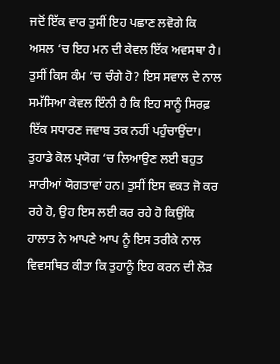ਜਦੋਂ ਇੱਕ ਵਾਰ ਤੁਸੀਂ ਇਹ ਪਛਾਣ ਲਵੋਗੇ ਕਿ ਅਸਲ ‘ਚ ਇਹ ਮਨ ਦੀ ਕੇਵਲ ਇੱਕ ਅਵਸਥਾ ਹੈ।
ਤੁਸੀਂ ਕਿਸ ਕੰਮ ‘ਚ ਚੰਗੇ ਹੋ? ਇਸ ਸਵਾਲ ਦੇ ਨਾਲ ਸਮੱਸਿਆ ਕੇਵਲ ਇੰਨੀ ਹੈ ਕਿ ਇਹ ਸਾਨੂੰ ਸਿਰਫ਼ ਇੱਕ ਸਧਾਰਣ ਜਵਾਬ ਤਕ ਨਹੀਂ ਪਹੁੰਚਾਉਂਦਾ। ਤੁਹਾਡੇ ਕੋਲ ਪ੍ਰਯੋਗ ‘ਚ ਲਿਆਉਣ ਲਈ ਬਹੁਤ ਸਾਰੀਆਂ ਯੋਗਤਾਵਾਂ ਹਨ। ਤੁਸੀਂ ਇਸ ਵਕਤ ਜੋ ਕਰ ਰਹੇ ਹੋ, ਉਹ ਇਸ ਲਈ ਕਰ ਰਹੇ ਹੋ ਕਿਉਂਕਿ ਹਾਲਾਤ ਨੇ ਆਪਣੇ ਆਪ ਨੂੰ ਇਸ ਤਰੀਕੇ ਨਾਲ ਵਿਵਸਥਿਤ ਕੀਤਾ ਕਿ ਤੁਹਾਨੂੰ ਇਹ ਕਰਨ ਦੀ ਲੋੜ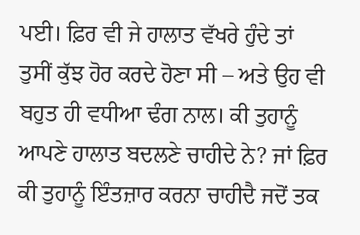ਪਈ। ਫ਼ਿਰ ਵੀ ਜੇ ਹਾਲਾਤ ਵੱਖਰੇ ਹੁੰਦੇ ਤਾਂ ਤੁਸੀਂ ਕੁੱਝ ਹੋਰ ਕਰਦੇ ਹੋਣਾ ਸੀ – ਅਤੇ ਉਹ ਵੀ ਬਹੁਤ ਹੀ ਵਧੀਆ ਢੰਗ ਨਾਲ। ਕੀ ਤੁਹਾਨੂੰ ਆਪਣੇ ਹਾਲਾਤ ਬਦਲਣੇ ਚਾਹੀਦੇ ਨੇ? ਜਾਂ ਫ਼ਿਰ ਕੀ ਤੁਹਾਨੂੰ ਇੰਤਜ਼ਾਰ ਕਰਨਾ ਚਾਹੀਦੈ ਜਦੋਂ ਤਕ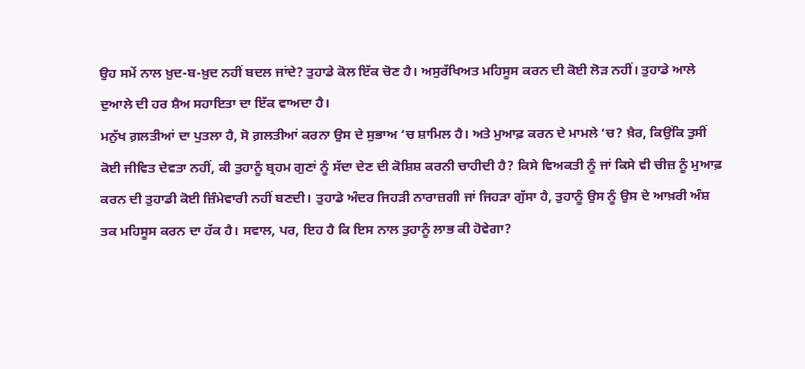ਉਹ ਸਮੇਂ ਨਾਲ ਖ਼ੁਦ-ਬ-ਖ਼ੁਦ ਨਹੀਂ ਬਦਲ ਜਾਂਦੇ? ਤੁਹਾਡੇ ਕੋਲ ਇੱਕ ਚੋਣ ਹੈ। ਅਸੁਰੱਖਿਅਤ ਮਹਿਸੂਸ ਕਰਨ ਦੀ ਕੋਈ ਲੋੜ ਨਹੀਂ। ਤੁਹਾਡੇ ਆਲੇ ਦੁਆਲੇ ਦੀ ਹਰ ਸ਼ੈਅ ਸਹਾਇਤਾ ਦਾ ਇੱਕ ਵਾਅਦਾ ਹੈ।
ਮਨੁੱਖ ਗ਼ਲਤੀਆਂ ਦਾ ਪੁਤਲਾ ਹੈ, ਸੋ ਗ਼ਲਤੀਆਂ ਕਰਨਾ ਉਸ ਦੇ ਸੁਭਾਅ ‘ਚ ਸ਼ਾਮਿਲ ਹੈ। ਅਤੇ ਮੁਆਫ਼ ਕਰਨ ਦੇ ਮਾਮਲੇ ‘ਚ? ਖ਼ੈਰ, ਕਿਉਂਕਿ ਤੁਸੀਂ ਕੋਈ ਜੀਵਿਤ ਦੇਵਤਾ ਨਹੀਂ, ਕੀ ਤੁਹਾਨੂੰ ਬ੍ਰਹਮ ਗੁਣਾਂ ਨੂੰ ਸੱਦਾ ਦੇਣ ਦੀ ਕੋਸ਼ਿਸ਼ ਕਰਨੀ ਚਾਹੀਦੀ ਹੈ? ਕਿਸੇ ਵਿਅਕਤੀ ਨੂੰ ਜਾਂ ਕਿਸੇ ਵੀ ਚੀਜ਼ ਨੂੰ ਮੁਆਫ਼ ਕਰਨ ਦੀ ਤੁਹਾਡੀ ਕੋਈ ਜ਼ਿੰਮੇਵਾਰੀ ਨਹੀਂ ਬਣਦੀ। ਤੁਹਾਡੇ ਅੰਦਰ ਜਿਹੜੀ ਨਾਰਾਜ਼ਗੀ ਜਾਂ ਜਿਹੜਾ ਗੁੱਸਾ ਹੈ, ਤੁਹਾਨੂੰ ਉਸ ਨੂੰ ਉਸ ਦੇ ਆਖ਼ਰੀ ਅੰਸ਼ ਤਕ ਮਹਿਸੂਸ ਕਰਨ ਦਾ ਹੱਕ ਹੈ। ਸਵਾਲ, ਪਰ, ਇਹ ਹੈ ਕਿ ਇਸ ਨਾਲ ਤੁਹਾਨੂੰ ਲਾਭ ਕੀ ਹੋਵੇਗਾ?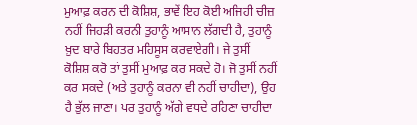ਮੁਆਫ਼ ਕਰਨ ਦੀ ਕੋਸ਼ਿਸ਼, ਭਾਵੇਂ ਇਹ ਕੋਈ ਅਜਿਹੀ ਚੀਜ਼ ਨਹੀਂ ਜਿਹੜੀ ਕਰਨੀ ਤੁਹਾਨੂੰ ਆਸਾਨ ਲੱਗਦੀ ਹੈ, ਤੁਹਾਨੂੰ ਖ਼ੁਦ ਬਾਰੇ ਬਿਹਤਰ ਮਹਿਸੂਸ ਕਰਵਾਏਗੀ। ਜੇ ਤੁਸੀਂ ਕੋਸ਼ਿਸ਼ ਕਰੋ ਤਾਂ ਤੁਸੀਂ ਮੁਆਫ਼ ਕਰ ਸਕਦੇ ਹੋ। ਜੋ ਤੁਸੀਂ ਨਹੀਂ ਕਰ ਸਕਦੇ (ਅਤੇ ਤੁਹਾਨੂੰ ਕਰਨਾ ਵੀ ਨਹੀਂ ਚਾਹੀਦਾ), ਉਹ ਹੈ ਭੁੱਲ ਜਾਣਾ। ਪਰ ਤੁਹਾਨੂੰ ਅੱਗੇ ਵਧਦੇ ਰਹਿਣਾ ਚਾਹੀਦਾ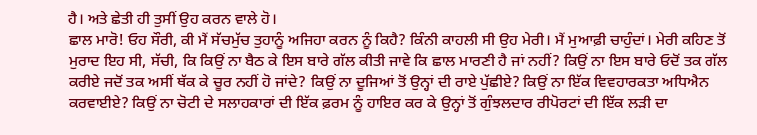ਹੈ। ਅਤੇ ਛੇਤੀ ਹੀ ਤੁਸੀਂ ਉਹ ਕਰਨ ਵਾਲੇ ਹੋ।
ਛਾਲ ਮਾਰੋ! ਓਹ ਸੌਰੀ, ਕੀ ਮੈਂ ਸੱਚਮੁੱਚ ਤੁਹਾਨੂੰ ਅਜਿਹਾ ਕਰਨ ਨੂੰ ਕਿਹੈ? ਕਿੰਨੀ ਕਾਹਲੀ ਸੀ ਉਹ ਮੇਰੀ। ਮੈਂ ਮੁਆਫ਼ੀ ਚਾਹੁੰਦਾਂ। ਮੇਰੀ ਕਹਿਣ ਤੋਂ ਮੁਰਾਦ ਇਹ ਸੀ, ਸੱਚੀ, ਕਿ ਕਿਉਂ ਨਾ ਬੈਠ ਕੇ ਇਸ ਬਾਰੇ ਗੱਲ ਕੀਤੀ ਜਾਵੇ ਕਿ ਛਾਲ ਮਾਰਣੀ ਹੈ ਜਾਂ ਨਹੀਂ? ਕਿਉਂ ਨਾ ਇਸ ਬਾਰੇ ਓਦੋਂ ਤਕ ਗੱਲ ਕਰੀਏ ਜਦੋਂ ਤਕ ਅਸੀਂ ਥੱਕ ਕੇ ਚੂਰ ਨਹੀਂ ਹੋ ਜਾਂਦੇ? ਕਿਉਂ ਨਾ ਦੂਜਿਆਂ ਤੋਂ ਉਨ੍ਹਾਂ ਦੀ ਰਾਏ ਪੁੱਛੀਏ? ਕਿਉਂ ਨਾ ਇੱਕ ਵਿਵਹਾਰਕਤਾ ਅਧਿਐਨ ਕਰਵਾਈਏ? ਕਿਉਂ ਨਾ ਚੋਟੀ ਦੇ ਸਲਾਹਕਾਰਾਂ ਦੀ ਇੱਕ ਫ਼ਰਮ ਨੂੰ ਹਾਇਰ ਕਰ ਕੇ ਉਨ੍ਹਾਂ ਤੋਂ ਗੁੰਝਲਦਾਰ ਰੀਪੋਰਟਾਂ ਦੀ ਇੱਕ ਲੜੀ ਦਾ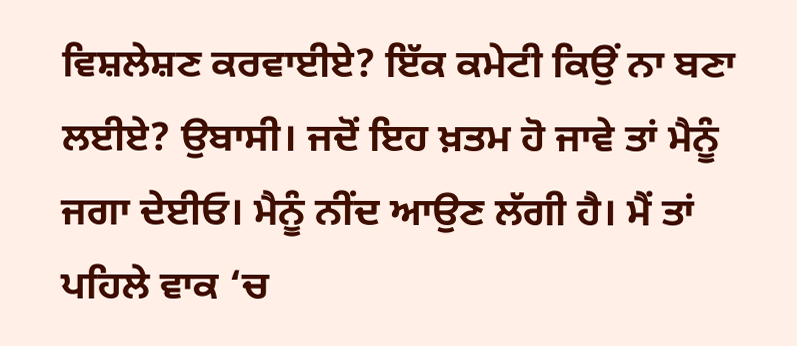ਵਿਸ਼ਲੇਸ਼ਣ ਕਰਵਾਈਏ? ਇੱਕ ਕਮੇਟੀ ਕਿਉਂ ਨਾ ਬਣਾ ਲਈਏ? ਉਬਾਸੀ। ਜਦੋਂ ਇਹ ਖ਼ਤਮ ਹੋ ਜਾਵੇ ਤਾਂ ਮੈਨੂੰ ਜਗਾ ਦੇਈਓ। ਮੈਨੂੰ ਨੀਂਦ ਆਉਣ ਲੱਗੀ ਹੈ। ਮੈਂ ਤਾਂ ਪਹਿਲੇ ਵਾਕ ‘ਚ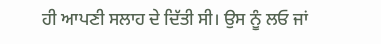ਹੀ ਆਪਣੀ ਸਲਾਹ ਦੇ ਦਿੱਤੀ ਸੀ। ਉਸ ਨੂੰ ਲਓ ਜਾਂ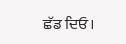ਛੱਡ ਦਿਓ।